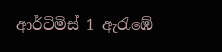ආර්ටිමිස් 1 ඇරැඹේ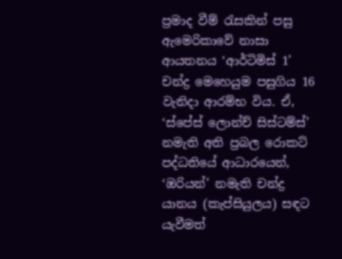ප්‍රමාද වීම් රැසකින් පසු ඇමෙරිකාවේ නාසා ආයතනය ‘ආර්ටිමිස් 1’ චන්ද්‍ර මෙහෙයුම පසුගිය 16 වැනිදා ආරම්භ විය. ඒ, ‘ස්පේස් ලොන්ච් සිස්ටම්ස්’ නමැති අති ප්‍රබල රොකට් පද්ධතියේ ආධාරයෙන්, ‘ඔරියන්’ නමැති චන්ද්‍ර යානය (කැප්සියුලය) සඳට යැවීමත්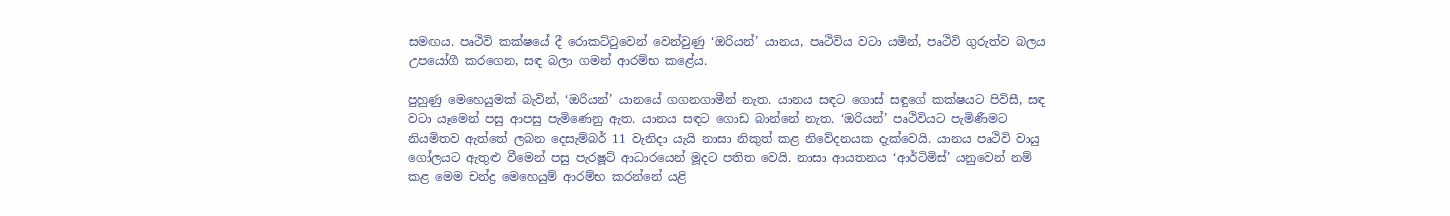සමඟය. පෘථිවි කක්ෂයේ දී රොකට්ටුවෙන් වෙන්වුණු ‘ඔරියන්’ යානය, පෘථිවිය වටා යමින්, පෘථිවි ගුරුත්ව බලය උපයෝගී කරගෙන, සඳ බලා ගමන් ආරම්භ කළේය.

පුහුණු මෙහෙයුමක් බැවින්, ‘ඔරියන්’ යානයේ ගගනගාමීන් නැත. යානය සඳට ගොස් සඳුගේ කක්ෂයට පිවිසී, සඳ වටා යෑමෙන් පසු ආපසු පැමිණෙනු ඇත. යානය සඳට ගොඩ බාන්නේ නැත. ‘ඔරියන්’ පෘථිවියට පැමිණීමට නියමිතව ඇත්තේ ලබන දෙසැම්බර් 11 වැනිදා යැයි නාසා නිකුත් කළ නිවේදනයක දැක්වෙයි. යානය පෘථිවි වායු ගෝලයට ඇතුළු වීමෙන් පසු පැරෂූට් ආධාරයෙන් මූදට පතිත වෙයි. නාසා ආයතනය ‘ආර්ටිමිස්’ යනුවෙන් නම් කළ මෙම චන්ද්‍ර මෙහෙයුම් ආරම්භ කරන්නේ යළි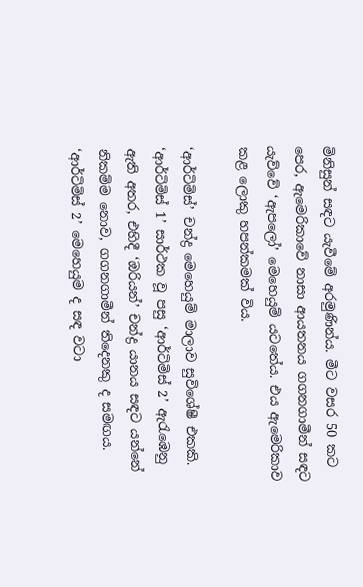මිනිසුන් සඳට යැවීමේ අරමුණින්ය. මීට වසර 50 කට පෙර, ඇමෙරිකාවේ නාසා ආයතනය ගගනගාමීන් සඳට යැව්වේ ‘ඇපලෝ’ මෙහෙයුම් යටතේය. එය ඇමෙරිකාව කළ ලොකු හපන්කමක් විය.

‘ආර්ටිමිස්’ චන්ද්‍ර මෙහෙයුම් මාලාව සුවිශේෂී එකකි. ‘ආර්ටිමිස් 1’ සාර්ථක වූ පසු ‘ආර්ටිමිස් 2’ ඇරැඹෙනු ඇති අතර, එහිදී ‘ඔරියන්’ චන්ද්‍ර යානය සඳට යන්නේ නිකම්ම නොව, ගගනගාමීන් තිදෙනකු ද සමඟය. ‘ආර්ටිමිස් 2’ මෙහෙයුම ද සඳ වටා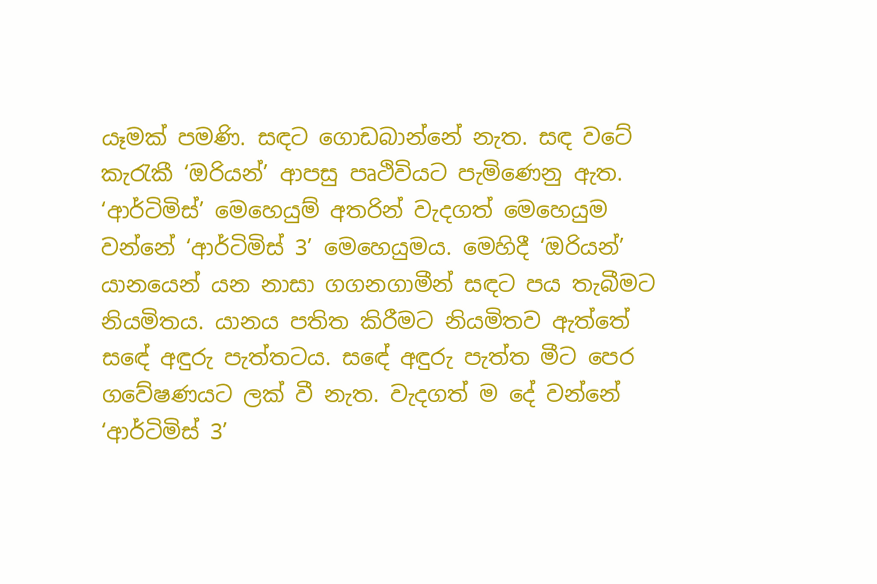යෑමක් පමණි. සඳට ගොඩබාන්නේ නැත. සඳ වටේ කැරැකී ‘ඔරියන්’ ආපසු පෘථිවියට පැමිණෙනු ඇත. ‘ආර්ටිමිස්’ මෙහෙයුම් අතරින් වැදගත් මෙහෙයුම වන්නේ ‘ආර්ටිමිස් 3’ මෙහෙයුමය. මෙහිදී ‘ඔරියන්’  යානයෙන් යන නාසා ගගනගාමීන් සඳට පය තැබීමට නියමිතය. යානය පතිත කිරීමට නියමිතව ඇත්තේ සඳේ අඳුරු පැත්තටය. සඳේ අඳුරු පැත්ත මීට පෙර ගවේෂණයට ලක් වී නැත. වැදගත් ම දේ වන්නේ ‘ආර්ටිමිස් 3’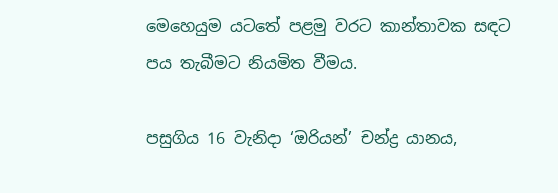මෙහෙයුම යටතේ පළමු වරට කාන්තාවක සඳට පය තැබීමට නියමිත වීමය.

පසුගිය 16 වැනිදා ‘ඔරියන්’ චන්ද්‍ර යානය,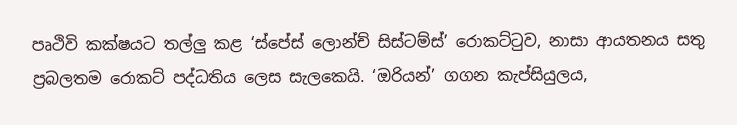පෘථිවි කක්ෂයට තල්ලු කළ ‘ස්පේස් ලොන්ච් සිස්ටම්ස්’ රොකට්ටුව, නාසා ආයතනය සතු ප්‍රබලතම රොකට් පද්ධතිය ලෙස සැලකෙයි. ‘ඔරියන්’ ගගන කැප්සියුලය,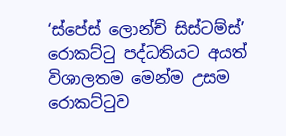‘ස්පේස් ලොන්ච් සිස්ටම්ස්’ රොකට්ටු පද්ධතියට අයත් විශාලතම මෙන්ම උසම රොකට්ටුව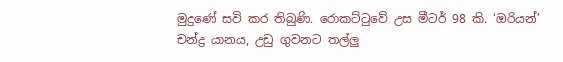මුදුණේ සවි කර තිබුණි. රොකට්ටුවේ උස මීටර් 98 කි. ‘ඔරියන්’ චන්ද්‍ර යානය, උඩු ගුවනට තල්ලු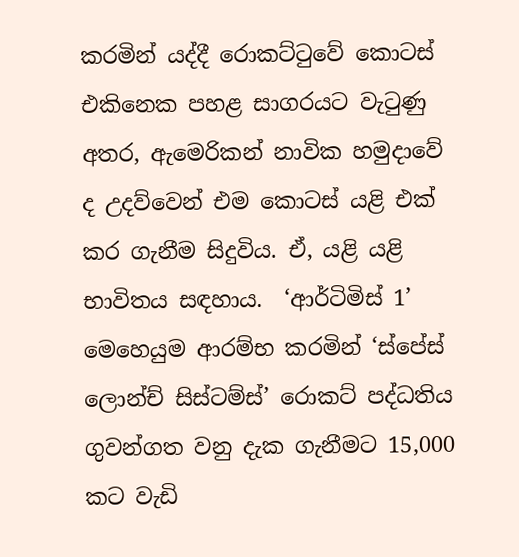කරමින් යද්දී රොකට්ටුවේ කොටස් එකිනෙක පහළ සාගරයට වැටුණු අතර, ඇමෙරිකන් නාවික හමුදාවේ ද උදව්වෙන් එම කොටස් යළි එක් කර ගැනීම සිදුවිය. ඒ, යළි යළි භාවිතය සඳහාය.  ‘ආර්ටිමිස් 1’ මෙහෙයුම ආරම්භ කරමින් ‘ස්පේස් ලොන්ච් සිස්ටම්ස්’ රොකට් පද්ධතිය ගුවන්ගත වනු දැක ගැනීමට 15,000 කට වැඩි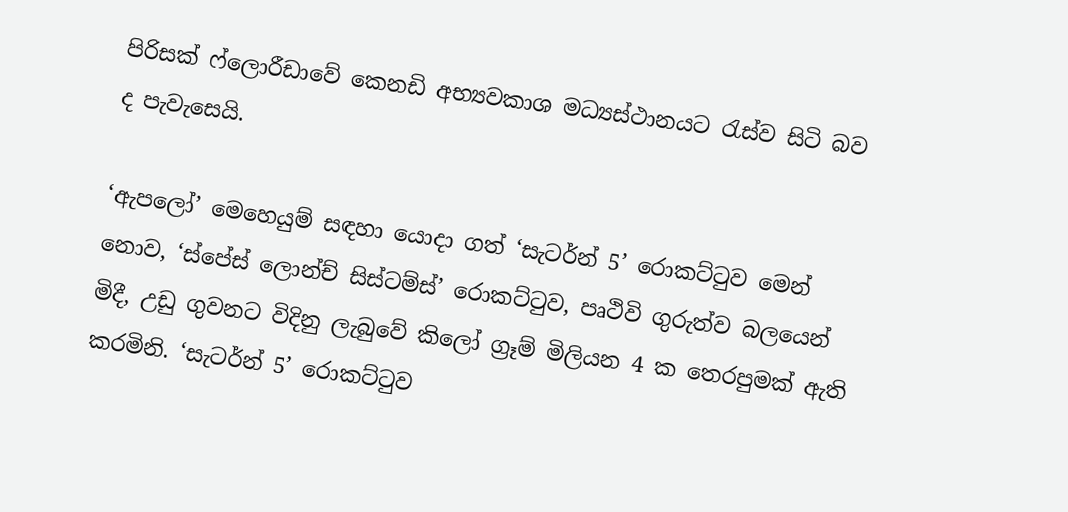පිරිසක් ෆ්ලොරීඩාවේ කෙනඩි අභ්‍යවකාශ මධ්‍යස්ථානයට රැස්ව සිටි බව ද පැවැසෙයි.

‘ඇපලෝ’ මෙහෙයුම් සඳහා යොදා ගත් ‘සැටර්න් 5’ රොකට්ටුව මෙන් නොව, ‘ස්පේස් ලොන්ච් සිස්ටම්ස්’ රොකට්ටුව, පෘථිවි ගුරුත්ව බලයෙන් මිදී, උඩු ගුවනට විදිනු ලැබුවේ කිලෝ ග්‍රෑම් මිලියන 4 ක තෙරපුමක් ඇති කරමිනි. ‘සැටර්න් 5’ රොකට්ටුව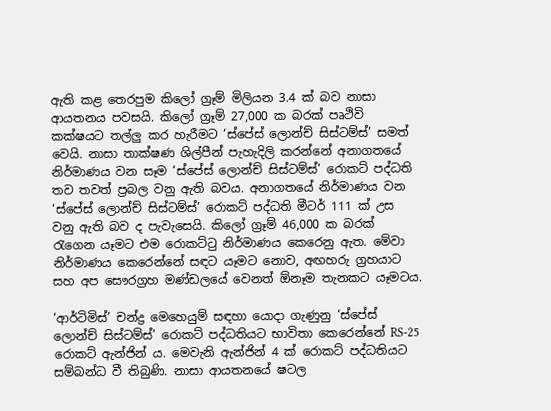ඇති කළ තෙරපුම කිලෝ ග්‍රෑම් මිලියන 3.4 ක් බව නාසා ආයතනය පවසයි. කිලෝ ග්‍රෑම් 27,000 ක බරක් පෘථිවි කක්ෂයට තල්ලු කර හැරීමට ‘ස්පේස් ලොන්ච් සිස්ටම්ස්’ සමත් වෙයි. නාසා තාක්ෂණ ශිල්පීන් පැහැදිලි කරන්නේ අනාගතයේ නිර්මාණය වන සෑම ‘ස්පේස් ලොන්ච් සිස්ටම්ස්’ රොකට් පද්ධති තව තවත් ප්‍රබල වනු ඇති බවය. අනාගතයේ නිර්මාණය වන ‘ස්පේස් ලොන්ච් සිස්ටම්ස්’ රොකට් පද්ධති මීටර් 111 ක් උස වනු ඇති බව ද පැවැසෙයි. කිලෝ ග්‍රෑම් 46,000 ක බරක් රැගෙන යෑමට එම රොකට්ටු නිර්මාණය කෙරෙනු ඇත. මේවා නිර්මාණය කෙරෙන්නේ සඳට යෑමට නොව, අඟහරු ග්‍රහයාට සහ අප සෞරග්‍රහ මණ්ඩලයේ වෙනත් ඕනෑම තැනකට යෑමටය.

‘ආර්ටිමිස්’ චන්ද්‍ර මෙහෙයුම් සඳහා යොදා ගැණුනු ‘ස්පේස් ලොන්ච් සිස්ටම්ස්’ රොකට් පද්ධතියට භාවිතා කෙරෙන්නේ RS-25 රොකට් ඇන්ජින් ය. මෙවැනි ඇන්ජින් 4 ක් රොකට් පද්ධතියට සම්බන්ධ වී තිබුණි. නාසා ආයතනයේ ෂටල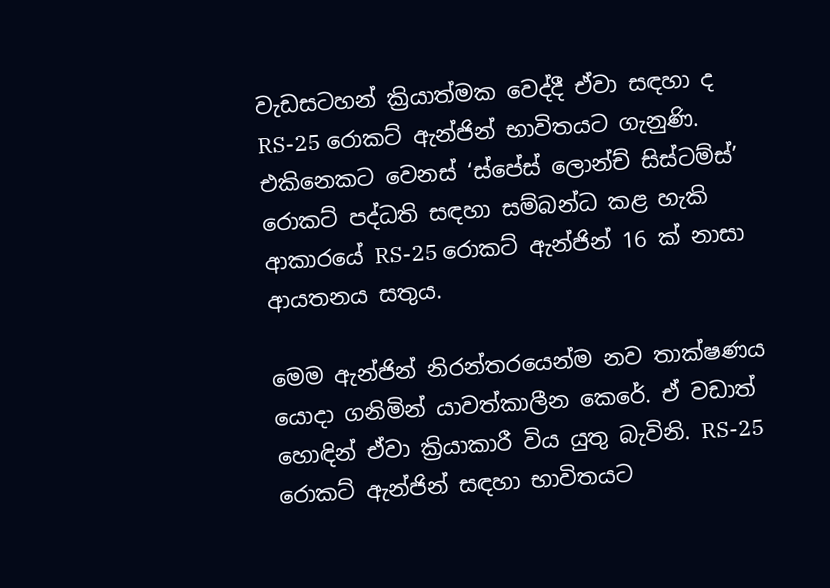වැඩසටහන් ක්‍රියාත්මක වෙද්දී ඒවා සඳහා ද RS-25 රොකට් ඇන්ජින් භාවිතයට ගැනුණි. එකිනෙකට වෙනස් ‘ස්පේස් ලොන්ච් සිස්ටම්ස්’ රොකට් පද්ධති සඳහා සම්බන්ධ කළ හැකි ආකාරයේ RS-25 රොකට් ඇන්ජින් 16 ක් නාසා ආයතනය සතුය.

මෙම ඇන්ජින් නිරන්තරයෙන්ම නව තාක්ෂණය යොදා ගනිමින් යාවත්කාලීන කෙරේ. ඒ වඩාත් හොඳින් ඒවා ක්‍රියාකාරී විය යුතු බැවිනි. RS-25 රොකට් ඇන්ජින් සඳහා භාවිතයට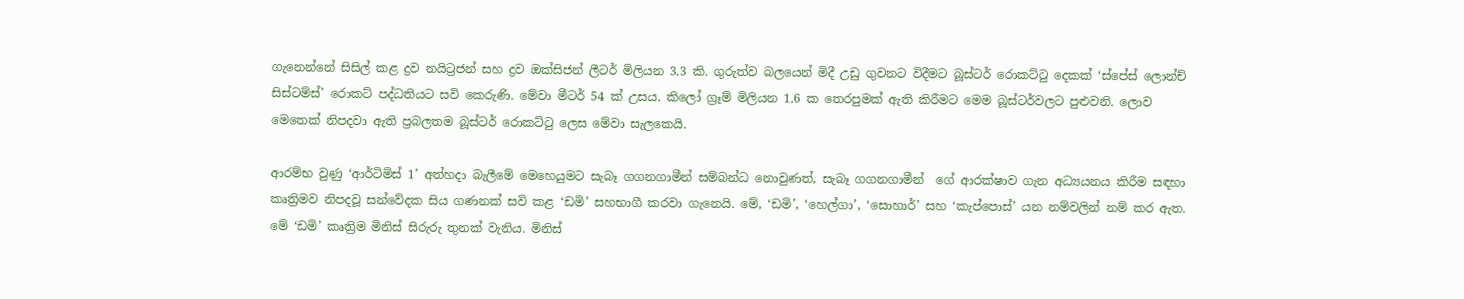ගැනෙන්නේ සිසිල් කළ ද්‍රව නයිට්‍රජන් සහ ද්‍රව ඔක්සිජන් ලීටර් මිලියන 3.3 කි. ගුරුත්ව බලයෙන් මිදී උඩු ගුවනට විදීමට බූස්ටර් රොකට්ටු දෙකක් ‘ස්පේස් ලොන්ච් සිස්ටම්ස්’ රොකට් පද්ධතියට සවි කෙරුණි. මේවා මීටර් 54 ක් උසය. කිලෝ ග්‍රෑම් මිලියන 1.6 ක තෙරපුමක් ඇති කිරීමට මෙම බූස්ටර්වලට පුළුවනි. ලොව මෙතෙක් නිපදවා ඇති ප්‍රබලතම බූස්ටර් රොකට්ටු ලෙස මේවා සැලකෙයි.

ආරම්භ වුණු ‘ආර්ටිමිස් 1’ අත්හදා බැලීමේ මෙහෙයුමට සැබෑ ගගනගාමීන් සම්බන්ධ නොවුණත්, සැබෑ ගගනගාමීන්  ගේ ආරක්ෂාව ගැන අධ්‍යයනය කිරීම සඳහා කෘත්‍රිමව නිපදවූ සන්වේදක සිය ගණනක් සවි කළ ‘ඩමි’ සහභාගී කරවා ගැනෙයි. මේ, ‘ඩමි’, ‘හෙල්ගා’, ‘සොහාර්’ සහ ‘කැප්පොස්’ යන නම්වලින් නම් කර ඇත. මේ ‘ඩමි’ කෘත්‍රිම මිනිස් සිරුරු තුනක් වැනිය. මිනිස්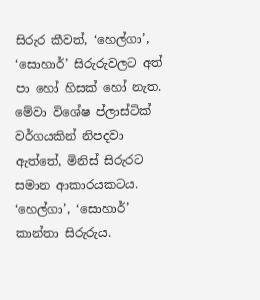සිරුර කීවත්, ‘හෙල්ගා’, ‘සොහාර්’ සිරුරුවලට අත් පා හෝ හිසක් හෝ නැත. මේවා විශේෂ ප්ලාස්ටික් වර්ගයකින් නිපදවා ඇත්තේ, මිනිස් සිරුරට සමාන ආකාරයකටය. ‘හෙල්ගා’, ‘සොහාර්’ කාන්තා සිරුරුය.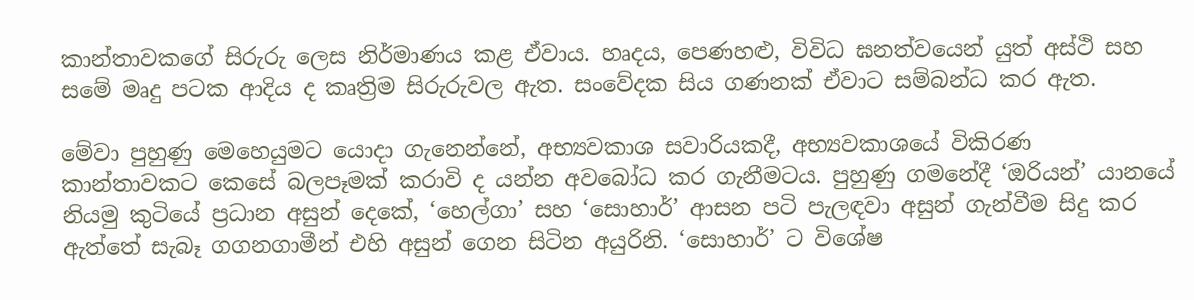කාන්තාවකගේ සිරුරු ලෙස නිර්මාණය කළ ඒවාය. හෘදය, පෙණහළු, විවිධ ඝනත්වයෙන් යුත් අස්ථි සහ සමේ මෘදු පටක ආදිය ද කෘත්‍රිම සිරුරුවල ඇත. සංවේදක සිය ගණනක් ඒවාට සම්බන්ධ කර ඇත.

මේවා පුහුණු මෙහෙයුමට යොදා ගැනෙන්නේ, අභ්‍යවකාශ සවාරියකදී, අභ්‍යවකාශයේ විකිරණ කාන්තාවකට කෙසේ බලපෑමක් කරාවි ද යන්න අවබෝධ කර ගැනීමටය. පුහුණු ගමනේදී ‘ඔරියන්’ යානයේ නියමු කුටියේ ප්‍රධාන අසුන් දෙකේ, ‘හෙල්ගා’ සහ ‘සොහාර්’ ආසන පටි පැලඳවා අසුන් ගැන්වීම සිදු කර ඇත්තේ සැබෑ ගගනගාමීන් එහි අසුන් ගෙන සිටින අයුරිනි. ‘සොහාර්’ ට විශේෂ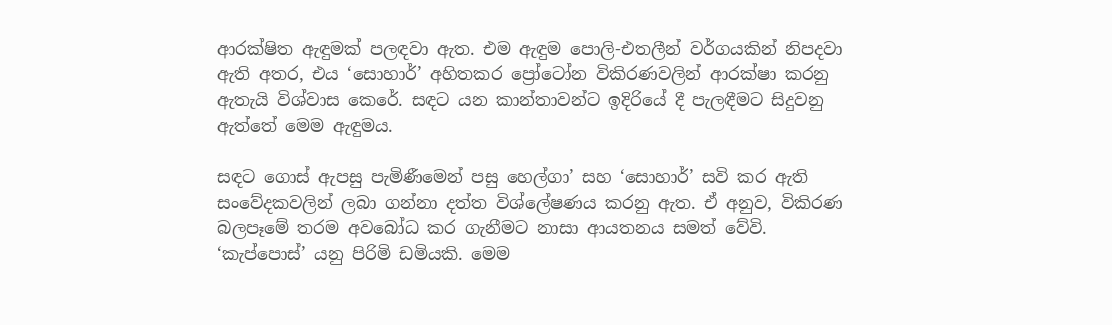ආරක්ෂිත ඇඳුමක් පලඳවා ඇත. එම ඇඳුම පොලි-එතලීන් වර්ගයකින් නිපදවා ඇති අතර, එය ‘සොහාර්’ අහිතකර ප්‍රෝටෝන විකිරණවලින් ආරක්ෂා කරනු ඇතැයි විශ්වාස කෙරේ. සඳට යන කාන්තාවන්ට ඉදිරියේ දී පැලඳීමට සිදුවනු ඇත්තේ මෙම ඇඳුමය.

සඳට ගොස් ඇපසු පැමිණීමෙන් පසු හෙල්ගා’ සහ ‘සොහාර්’ සවි කර ඇති සංවේදකවලින් ලබා ගන්නා දත්ත විශ්ලේෂණය කරනු ඇත. ඒ අනුව, විකිරණ බලපෑමේ තරම අවබෝධ කර ගැනීමට නාසා ආයතනය සමත් වේවි. ‘කැප්පොස්’ යනු පිරිමි ඩමියකි. මෙම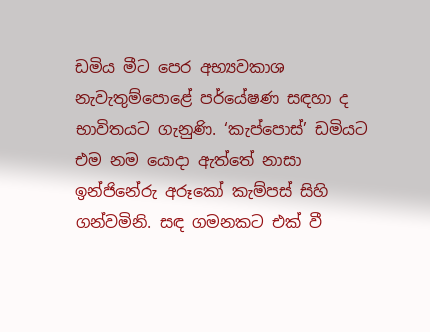ඩමිය මීට පෙර අභ්‍යවකාශ නැවැතුම්පොළේ පර්යේෂණ සඳහා ද භාවිතයට ගැනුණි. ‘කැප්පොස්’ ඩමියට එම නම යොදා ඇත්තේ නාසා ඉන්ජිනේරු අරූකෝ කැම්පස් සිහි ගන්වමිනි. සඳ ගමනකට එක් වී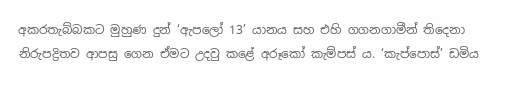අකරතැබ්බකට මුහුණ දුන් ‘ඇපලෝ 13’ යානය සහ එහි ගගනගාමීන් තිදෙනා නිරුපද්‍රිතව ආපසු ගෙන ඒමට උදවු කළේ අරූකෝ කැම්පස් ය. ‘කැප්පොස්’ ඩමිය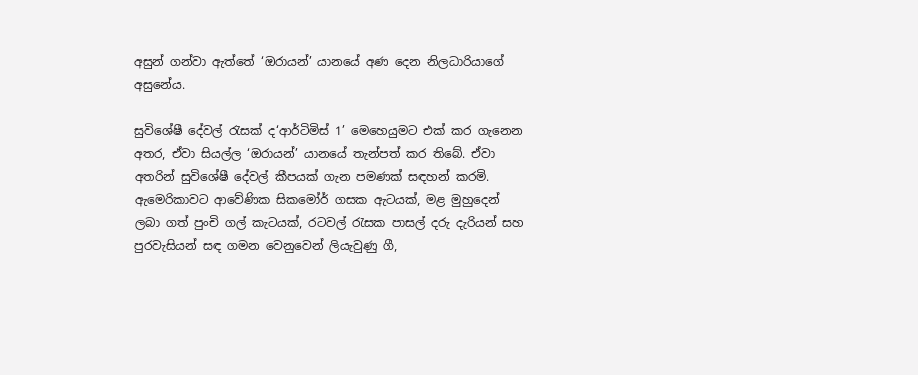අසුන් ගන්වා ඇත්තේ ‘ඔරායන්’ යානයේ අණ දෙන නිලධාරියාගේ අසුනේය.

සුවිශේෂී දේවල් රැසක් ද‘ආර්ටිමිස් 1’ මෙහෙයුමට එක් කර ගැනෙන අතර, ඒවා සියල්ල ‘ඔරායන්’ යානයේ තැන්පත් කර තිබේ. ඒවා අතරින් සුවිශේෂී දේවල් කීපයක් ගැන පමණක් සඳහන් කරමි. ඇමෙරිකාවට ආවේණික සිකමෝර් ගසක ඇටයක්, මළ මුහුදෙන් ලබා ගත් පුංචි ගල් කැටයක්, රටවල් රැසක පාසල් දරු දැරියන් සහ පුරවැසියන් සඳ ගමන වෙනුවෙන් ලියැවුණු ගී,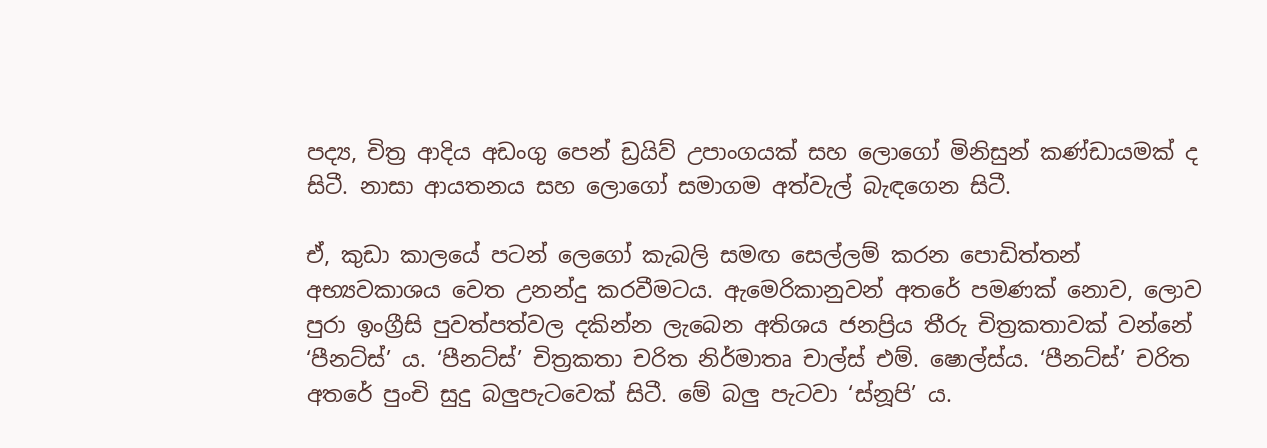පද්‍ය, චිත්‍ර ආදිය අඩංගු පෙන් ඩ්‍රයිව් උපාංගයක් සහ ලොගෝ මිනිසුන් කණ්ඩායමක් ද සිටී. නාසා ආයතනය සහ ලොගෝ සමාගම අත්වැල් බැඳගෙන සිටී.

ඒ, කුඩා කාලයේ පටන් ලෙගෝ කැබලි සමඟ සෙල්ලම් කරන පොඩිත්තන් අභ්‍යවකාශය වෙත උනන්දු කරවීමටය. ඇමෙරිකානුවන් අතරේ පමණක් නොව, ලොව පුරා ඉංග්‍රීසි පුවත්පත්වල දකින්න ලැබෙන අතිශය ජනප්‍රිය තීරු චිත්‍රකතාවක් වන්නේ ‘පීනට්ස්’ ය. ‘පීනට්ස්’ චිත්‍රකතා චරිත නිර්මාතෘ චාල්ස් එම්. ෂොල්ස්ය. ‘පීනට්ස්’ චරිත අතරේ පුංචි සුදු බලුපැටවෙක් සිටී. මේ බලු පැටවා ‘ස්නූපි’ ය.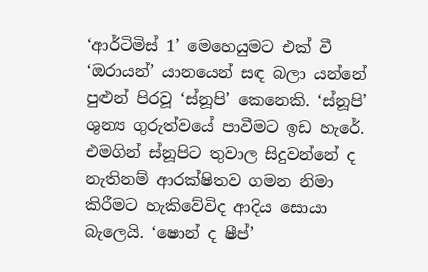‘ආර්ටිමිස් 1’ මෙහෙයුමට එක් වී ‘ඔරායන්’ යානයෙන් සඳ බලා යන්නේ පුළුන් පිරවූ ‘ස්නූපි’ කෙනෙකි. ‘ස්නූපි’ ශුන්‍ය ගුරුත්වයේ පාවීමට ඉඩ හැරේ. එමගින් ස්නූපිට තුවාල සිදුවන්නේ ද නැතිනම් ආරක්ෂිතව ගමන නිමා කිරීමට හැකිවේවිද ආදිය සොයා බැලෙයි. ‘ෂොන් ද ෂීප්’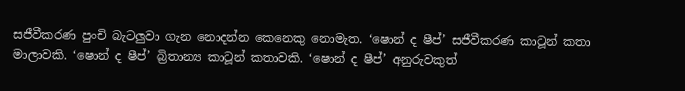සජීවීකරණ පුංචි බැටලුවා ගැන නොදන්න කෙනෙකු නොමැත. ‘ෂොන් ද ෂීප්’ සජීවීකරණ කාටූන් කතා මාලාවකි. ‘ෂොන් ද ෂීප්’ බ්‍රිතාන්‍ය කාටූන් කතාවකි. ‘ෂොන් ද ෂීප්’ අනුරුවකුත්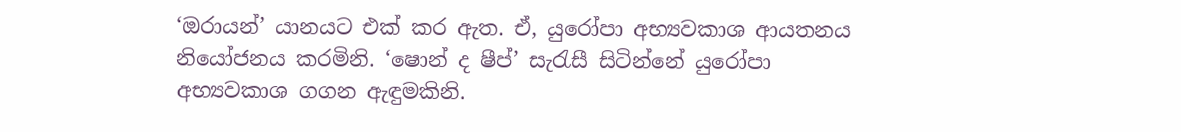‘ඔරායන්’ යානයට එක් කර ඇත. ඒ, යුරෝපා අභ්‍යවකාශ ආයතනය නියෝජනය කරමිනි. ‘ෂොන් ද ෂීප්’ සැරැසී සිටින්නේ යුරෝපා අභ්‍යවකාශ ගගන ඇඳුමකිනි.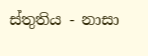ස්තුතිය - නාසා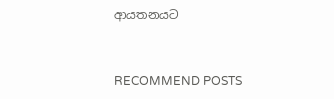ආයතනයට


RECOMMEND POSTS